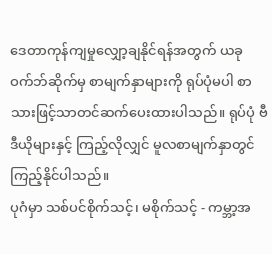ဒေတာကုန်ကျမှုလျှော့ချနိုင်ရန်အတွက် ယခုဝက်ဘ်ဆိုက်မှ စာမျက်နှာများကို ရုပ်ပုံမပါ စာသားဖြင့်သာတင်ဆက်ပေးထားပါသည်။ ရုပ်ပုံ ဗီဒီယိုများနှင့် ကြည့်လိုလျှင် မူလစာမျက်နှာတွင်ကြည့်နိုင်ပါသည်။
ပုဂံမှာ သစ်ပင်စိုက်သင့်၊ မစိုက်သင့် - ကမ္ဘာ့အ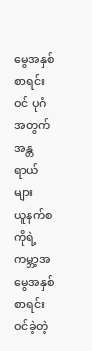မွေအနှစ်စာရင်းဝင် ပုဂံအတွက် အန္တရာယ်များ
ယူနက်စကိုရဲ့ ကမ္ဘာ့အမွေအနှစ်စာရင်းဝင်ခဲ့တဲ့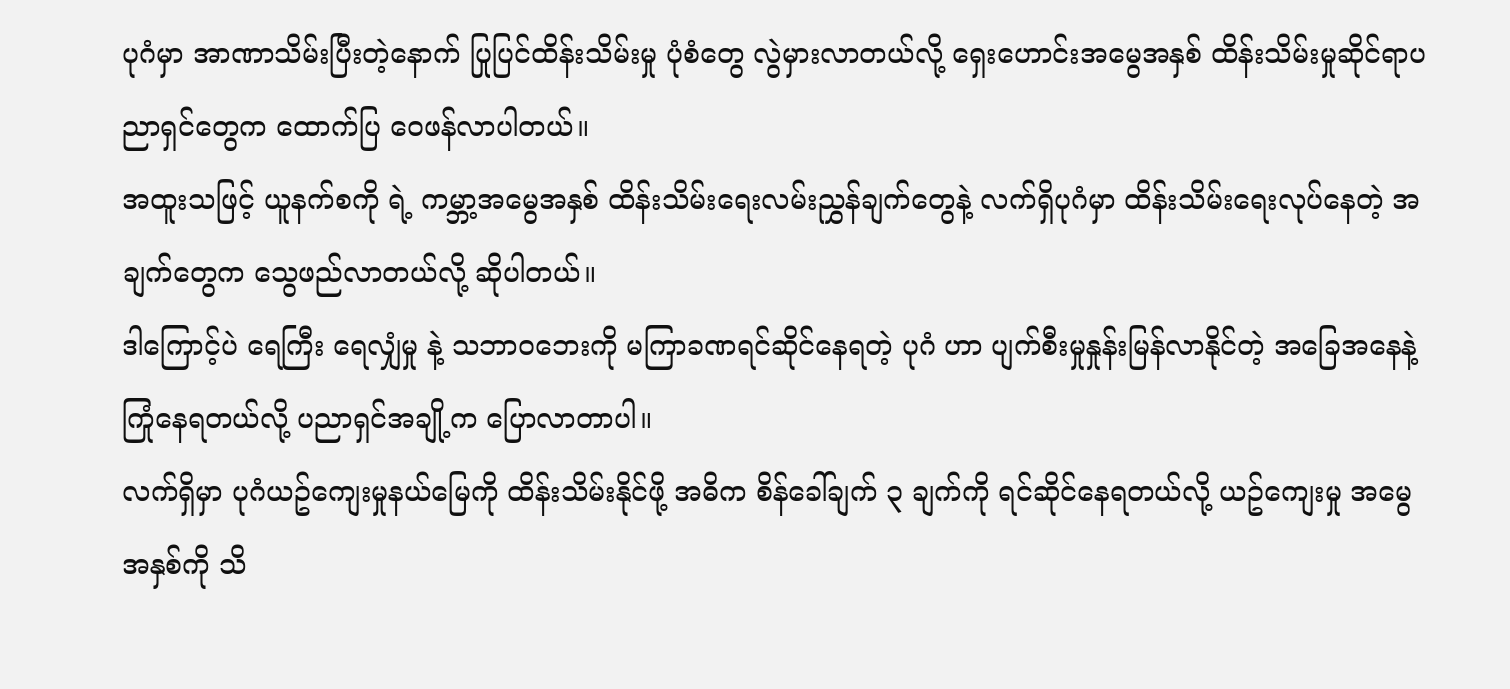ပုဂံမှာ အာဏာသိမ်းပြီးတဲ့နောက် ပြုပြင်ထိန်းသိမ်းမှု ပုံစံတွေ လွဲမှားလာတယ်လို့ ရှေးဟောင်းအမွေအနှစ် ထိန်းသိမ်းမှုဆိုင်ရာပညာရှင်တွေက ထောက်ပြ ဝေဖန်လာပါတယ်။
အထူးသဖြင့် ယူနက်စကို ရဲ့ ကမ္ဘာ့အမွေအနှစ် ထိန်းသိမ်းရေးလမ်းညွှန်ချက်တွေနဲ့ လက်ရှိပုဂံမှာ ထိန်းသိမ်းရေးလုပ်နေတဲ့ အချက်တွေက သွေဖည်လာတယ်လို့ ဆိုပါတယ်။
ဒါကြောင့်ပဲ ရေကြီး ရေလျှံမှု နဲ့ သဘာဝဘေးကို မကြာခဏရင်ဆိုင်နေရတဲ့ ပုဂံ ဟာ ပျက်စီးမှုနှုန်းမြန်လာနိုင်တဲ့ အခြေအနေနဲ့ ကြုံနေရတယ်လို့ ပညာရှင်အချို့က ပြောလာတာပါ။
လက်ရှိမှာ ပုဂံယဥ်ကျေးမှုနယ်မြေကို ထိန်းသိမ်းနိုင်ဖို့ အဓိက စိန်ခေါ်ချက် ၃ ချက်ကို ရင်ဆိုင်နေရတယ်လို့ ယဥ်ကျေးမှု အမွေအနှစ်ကို သိ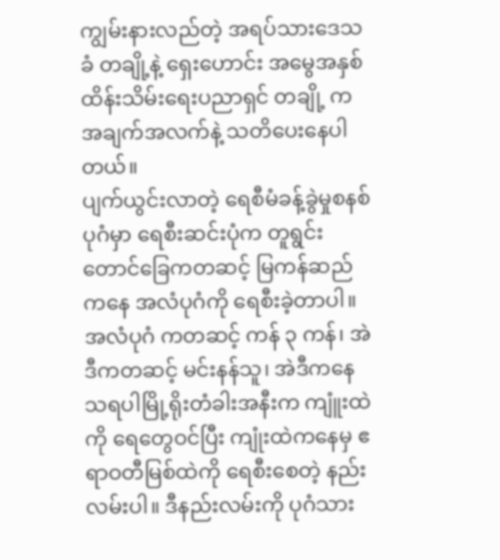ကျွမ်းနားလည်တဲ့ အရပ်သားဒေသခံ တချို့နဲ့ ရှေးဟောင်း အမွေအနှစ်ထိန်းသိမ်းရေးပညာရှင် တချို့ က အချက်အလက်နဲ့ သတိပေးနေပါတယ်။
ပျက်ယွင်းလာတဲ့ ရေစီမံခန့်ခွဲမှုစနစ်
ပုဂံမှာ ရေစီးဆင်းပုံက တူရွင်းတောင်ခြေကတဆင့် မြကန်ဆည်ကနေ အလံပုဂံကို ရေစီးခဲ့တာပါ။ အလံပုဂံ ကတဆင့် ကန် ၃ ကန်၊ အဲဒီကတဆင့် မင်းနန်သူ၊ အဲဒီကနေ သရပါမြို့ရိုးတံခါးအနီးက ကျူံးထဲကို ရေတွေဝင်ပြီး ကျုံးထဲကနေမှ ဧရာဝတီမြစ်ထဲကို ရေစီးစေတဲ့ နည်းလမ်းပါ။ ဒီနည်းလမ်းကို ပုဂံသား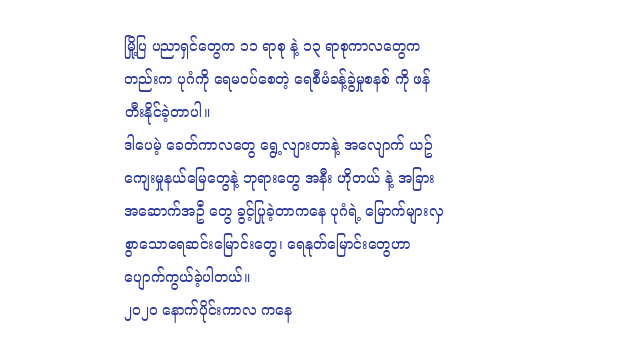မြို့ပြ ပညာရှင်တွေက ၁၁ ရာစု နဲ့ ၁၃ ရာစုကာလတွေကတည်းက ပုဂံကို ရေမဝပ်စေတဲ့ ရေစီမံခန့်ခွဲမှုစနစ် ကို ဖန်တီးနိုင်ခဲ့တာပါ။
ဒါပေမဲ့ ခေတ်ကာလတွေ ရွေ့လျားတာနဲ့ အလျောက် ယဥ်ကျေးမှုနယ်မြေတွေနဲ့ ဘုရားတွေ အနီး ဟိုတယ် နဲ့ အခြားအဆောက်အဦ တွေ ခွင့်ပြုခဲ့တာကနေ ပုဂံရဲ့ မြောက်များလှစွာသောရေဆင်းမြောင်းတွေ၊ ရေနုတ်မြောင်းတွေဟာ ပျောက်ကွယ်ခဲ့ပါတယ်။
၂၀၂၀ နောက်ပိုင်းကာလ ကနေ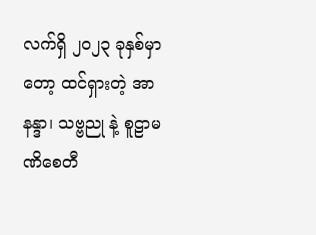လက်ရှိ ၂၀၂၃ ခုနှစ်မှာတော့ ထင်ရှားတဲ့ အာနန္ဒာ၊ သဗ္ဗညု နဲ့ စူဠာမဏိစေတီ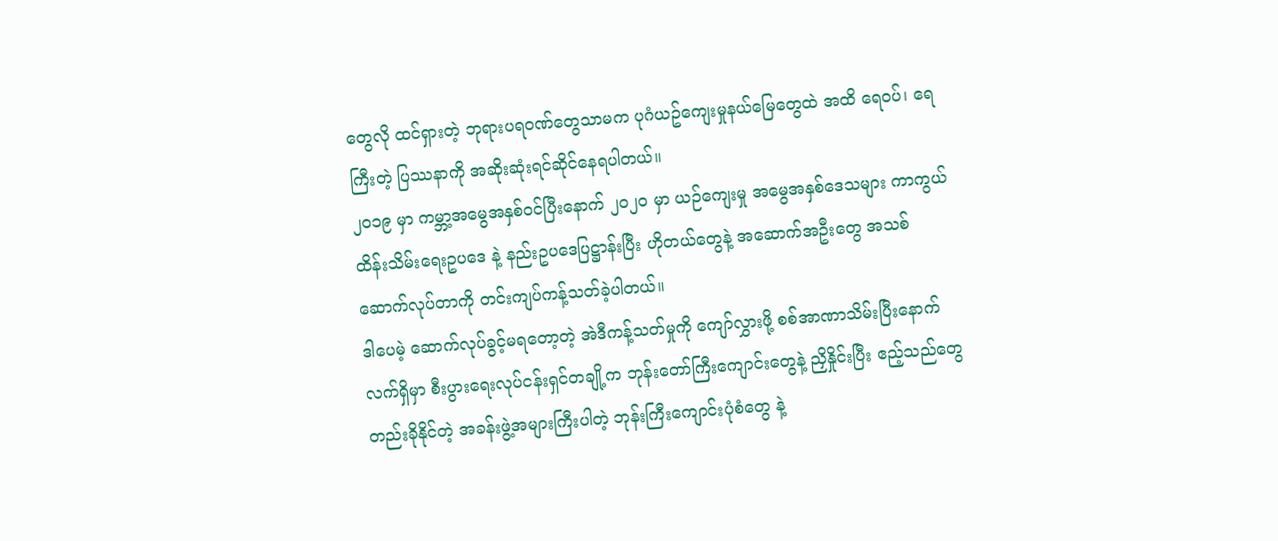တွေလို ထင်ရှားတဲ့ ဘုရားပရဝဏ်တွေသာမက ပုဂံယဥ်ကျေးမှုနယ်မြေတွေထဲ အထိ ရေဝပ်၊ ရေကြီးတဲ့ ပြဿနာကို အဆိုးဆုံးရင်ဆိုင်နေရပါတယ်။
၂၀၁၉ မှာ ကမ္ဘာ့အမွေအနှစ်ဝင်ပြီးနောက် ၂၀၂၀ မှာ ယဉ်ကျေးမှု အမွေအနှစ်ဒေသများ ကာကွယ်ထိန်းသိမ်းရေးဥပဒေ နဲ့ နည်းဥပဒေပြဋ္ဌာန်းပြီး ဟိုတယ်တွေနဲ့ အဆောက်အဦးတွေ အသစ်ဆောက်လုပ်တာကို တင်းကျပ်ကန့်သတ်ခဲ့ပါတယ်။
ဒါပေမဲ့ ဆောက်လုပ်ခွင့်မရတော့တဲ့ အဲဒီကန့်သတ်မှုကို ကျော်လွှားဖို့ စစ်အာဏာသိမ်းပြီးနောက် လက်ရှိမှာ စီးပွားရေးလုပ်ငန်းရှင်တချို့က ဘုန်းတော်ကြီးကျောင်းတွေနဲ့ ညှိနှိုင်းပြီး ဧည့်သည်တွေတည်းခိုနိုင်တဲ့ အခန်းဖွဲ့အများကြီးပါတဲ့ ဘုန်းကြီးကျောင်းပုံစံတွေ နဲ့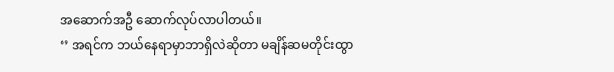အဆောက်အဦ ဆောက်လုပ်လာပါတယ်။
‘’ အရင်က ဘယ်နေရာမှာဘာရှိလဲဆိုတာ မချိန်ဆမတိုင်းထွာ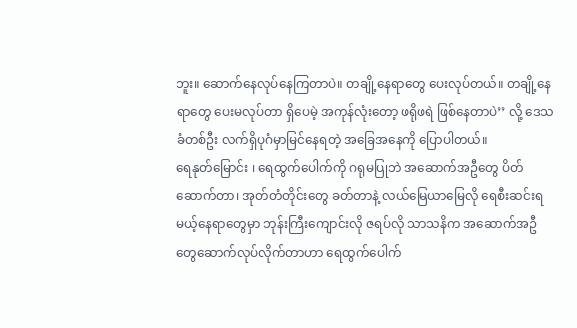ဘူး။ ဆောက်နေလုပ်နေကြတာပဲ။ တချို့နေရာတွေ ပေးလုပ်တယ်။ တချို့နေရာတွေ ပေးမလုပ်တာ ရှိပေမဲ့ အကုန်လုံးတော့ ဖရိုဖရဲ ဖြစ်နေတာပဲ’’ လို့ ဒေသခံတစ်ဦး လက်ရှိပုဂံမှာမြင်နေရတဲ့ အခြေအနေကို ပြောပါတယ်။
ရေနုတ်မြောင်း ၊ ရေထွက်ပေါက်ကို ဂရုမပြုဘဲ အဆောက်အဦတွေ ပိတ်ဆောက်တာ၊ အုတ်တံတိုင်းတွေ ခတ်တာနဲ့ လယ်မြေယာမြေလို ရေစီးဆင်းရမယ့်နေရာတွေမှာ ဘုန်းကြီးကျောင်းလို ဇရပ်လို သာသနိက အဆောက်အဦတွေဆောက်လုပ်လိုက်တာဟာ ရေထွက်ပေါက်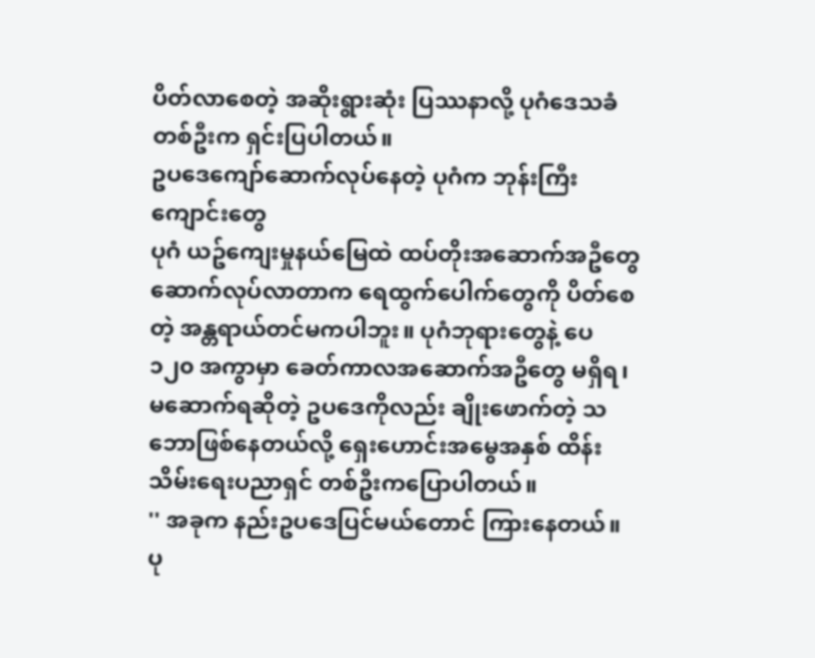ပိတ်လာစေတဲ့ အဆိုးရွားဆုံး ပြဿနာလို့ ပုဂံဒေသခံ တစ်ဦးက ရှင်းပြပါတယ်။
ဥပဒေကျော်ဆောက်လုပ်နေတဲ့ ပုဂံက ဘုန်းကြီးကျောင်းတွေ
ပုဂံ ယဥ်ကျေးမှုနယ်မြေထဲ ထပ်တိုးအဆောက်အဦတွေဆောက်လုပ်လာတာက ရေထွက်ပေါက်တွေကို ပိတ်စေတဲ့ အန္တရာယ်တင်မကပါဘူး။ ပုဂံဘုရားတွေနဲ့ ပေ ၁၂၀ အကွာမှာ ခေတ်ကာလအဆောက်အဦတွေ မရှိရ၊ မဆောက်ရဆိုတဲ့ ဥပဒေကိုလည်း ချိုးဖောက်တဲ့ သဘောဖြစ်နေတယ်လို့ ရှေးဟောင်းအမွေအနှစ် ထိန်းသိမ်းရေးပညာရှင် တစ်ဦးကပြောပါတယ်။
'' အခုက နည်းဥပဒေပြင်မယ်တောင် ကြားနေတယ်။ ပု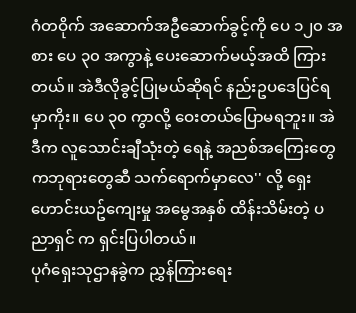ဂံတဝိုက် အဆောက်အဦဆောက်ခွင့်ကို ပေ ၁၂၀ အစား ပေ ၃၀ အကွာနဲ့ ပေးဆောက်မယ့်အထိ ကြားတယ်။ အဲဒီလိုခွင့်ပြုမယ်ဆိုရင် နည်းဥပဒေပြင်ရမှာကိုး။ ပေ ၃၀ ကွာလို့ ဝေးတယ်ပြောမရဘူး။ အဲဒီက လူသောင်းချီသုံးတဲ့ ရေနဲ့ အညစ်အကြေးတွေကဘုရားတွေဆီ သက်ရောက်မှာလေ'' လို့ ရှေးဟောင်းယဥ်ကျေးမှု အမွေအနှစ် ထိန်းသိမ်းတဲ့ ပညာရှင် က ရှင်းပြပါတယ်။
ပုဂံရှေးသုဌာနခွဲက ညွှန်ကြားရေး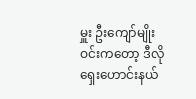မှူး ဦးကျော်မျိုးဝင်းကတော့ ဒီလို ရှေးဟောင်းနယ်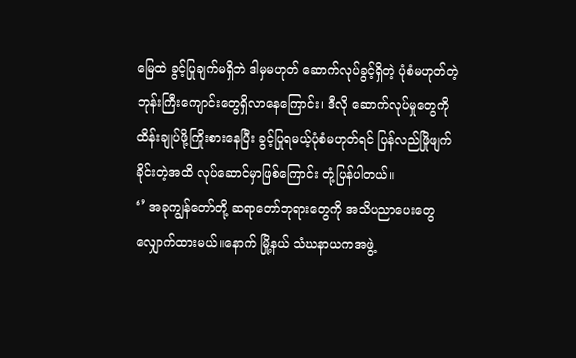မြေထဲ ခွင့်ပြုချက်မရှိဘဲ ဒါမှမဟုတ် ဆောက်လုပ်ခွင့်ရှိတဲ့ ပုံစံမဟုတ်တဲ့ ဘုန်းကြီးကျောင်းတွေရှိလာနေကြောင်း၊ ဒီလို ဆောက်လုပ်မှုတွေကို ထိန်းချုပ်ဖို့ကြိုးစားနေပြီး ခွင့်ပြုရမယ့်ပုံစံမဟုတ်ရင် ပြန်လည်ဖြိုဖျက်ခိုင်းတဲ့အထိ လုပ်ဆောင်မှာဖြစ်ကြောင်း တုံ့ပြန်ပါတယ်။
‘’ အခုကျွန်တော်တို့ ဆရာတော်ဘုရားတွေကို အသိပညာပေးတွေ လျှောက်ထားမယ်။နောက် မြို့နယ် သံဃနာယကအဖွဲ့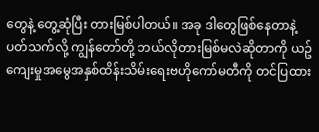တွေနဲ့ တွေ့ဆုံပြီး တားမြစ်ပါတယ်။ အခု ဒါတွေဖြစ်နေတာနဲ့ပတ်သက်လို့ ကျွန်တော်တို့ ဘယ်လိုတားမြစ်မလဲဆိုတာကို ယဥ်ကျေးမှုအမွေအနှစ်ထိန်းသိမ်းရေးဗဟိုကော်မတီကို တင်ပြထား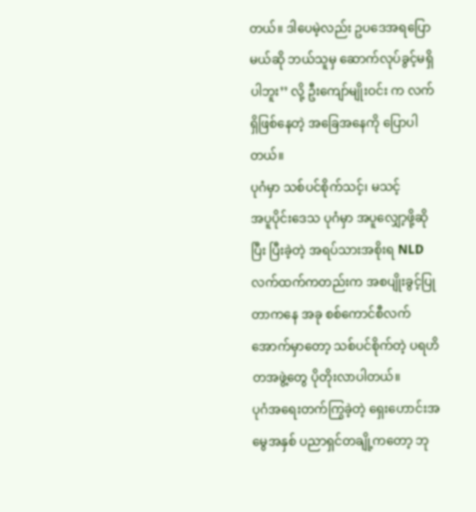တယ်။ ဒါပေမဲ့လည်း ဥပဒေအရပြောမယ်ဆို ဘယ်သူမှ ဆောက်လုပ်ခွင့်မရှိပါဘူး’’ လို့ ဦးကျော်မျိုးဝင်း က လက်ရှိဖြစ်နေတဲ့ အခြေအနေကို ပြောပါတယ်။
ပုဂံမှာ သစ်ပင်စိုက်သင့်၊ မသင့်
အပူပိုင်းဒေသ ပုဂံမှာ အပူလျှော့ဖို့ဆိုပြီး ပြီးခဲ့တဲ့ အရပ်သားအစိုးရ NLD လက်ထက်ကတည်းက အစပျိုးခွင့်ပြုတာကနေ အခု စစ်ကောင်စီလက်အောက်မှာတော့ သစ်ပင်စိုက်တဲ့ ပရဟိတအဖွဲ့တွေ ပိုတိုးလာပါတယ်။
ပုဂံအရေးတက်ကြွခဲ့တဲ့ ရှေးဟောင်းအမွေအနှစ် ပညာရှင်တချို့ကတော့ ဘု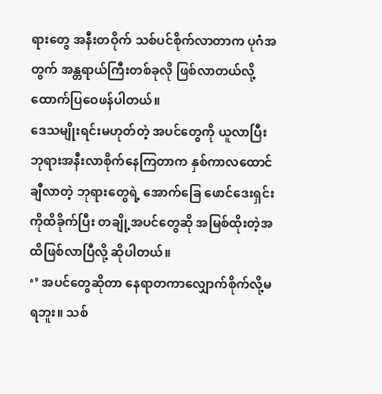ရားတွေ အနီးတဝိုက် သစ်ပင်စိုက်လာတာက ပုဂံအတွက် အန္တရာယ်ကြီးတစ်ခုလို ဖြစ်လာတယ်လို့ ထောက်ပြဝေဖန်ပါတယ်။
ဒေသမျိုးရင်းမဟုတ်တဲ့ အပင်တွေကို ယူလာပြီး ဘုရားအနီးလာစိုက်နေကြတာက နှစ်ကာလထောင်ချီလာတဲ့ ဘုရားတွေရဲ့ အောက်ခြေ ဖောင်ဒေးရှင်းကိုထိခိုက်ပြီး တချို့အပင်တွေဆို အမြစ်ထိုးတဲ့အထိဖြစ်လာပြီလို့ ဆိုပါတယ်။
‘’ အပင်တွေဆိုတာ နေရာတကာလျှောက်စိုက်လို့မရဘူး။ သစ်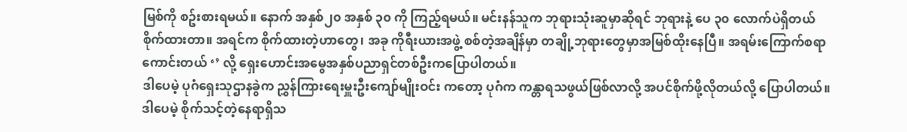မြစ်ကို စဥ်းစားရမယ်။ နောက် အနှစ်၂၀ အနှစ် ၃၀ ကို ကြည့်ရမယ်။ မင်းနန်သူက ဘုရားသုံးဆူမှာဆိုရင် ဘုရားနဲ့ ပေ ၃၀ လောက်ပဲရှိတယ် စိုက်ထားတာ။ အရင်က စိုက်ထားတဲ့ဟာတွေ၊ အခု ကိုရီးယားအဖွဲ့ စစ်တဲ့အချိန်မှာ တချို့ဘုရားတွေမှာအမြစ်ထိုးနေပြီ။ အရမ်းကြောက်စရာကောင်းတယ် ‘’ လို့ ရှေးဟောင်းအမွေအနှစ်ပညာရှင်တစ်ဦးကပြောပါတယ်။
ဒါပေမဲ့ ပုဂံရှေးသုဌာနခွဲက ညွှန်ကြားရေးမှူးဦးကျော်မျိုးဝင်း ကတော့ ပုဂံက ကန္တာရသဖွယ်ဖြစ်လာလို့ အပင်စိုက်ဖို့လိုတယ်လို့ ပြောပါတယ်။ ဒါပေမဲ့ စိုက်သင့်တဲ့နေရာရှိသ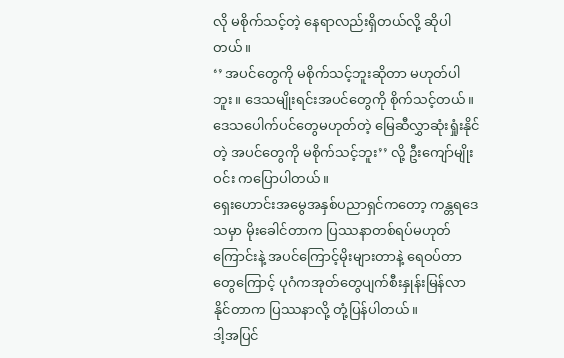လို မစိုက်သင့်တဲ့ နေရာလည်းရှိတယ်လို့ ဆိုပါတယ်။
‘’ အပင်တွေကို မစိုက်သင့်ဘူးဆိုတာ မဟုတ်ပါဘူး။ ဒေသမျိုးရင်းအပင်တွေကို စိုက်သင့်တယ်။ ဒေသပေါက်ပင်တွေမဟုတ်တဲ့ မြေဆီလွှာဆုံးရှုံးနိုင်တဲ့ အပင်တွေကို မစိုက်သင့်ဘူး’’ လို့ ဦးကျော်မျိုးဝင်း ကပြောပါတယ်။
ရှေးဟောင်းအမွေအနှစ်ပညာရှင်ကတော့ ကန္တရဒေသမှာ မိုးခေါင်တာက ပြဿနာတစ်ရပ်မဟုတ်ကြောင်းနဲ့ အပင်ကြောင့်မိုးများတာနဲ့ ရေဝပ်တာတွေကြောင့် ပုဂံကအုတ်တွေပျက်စီးနှုန်းမြန်လာနိုင်တာက ပြဿနာလို့ တုံ့ပြန်ပါတယ်။
ဒါ့အပြင်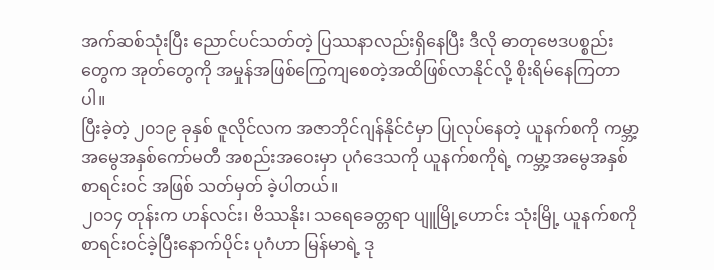အက်ဆစ်သုံးပြီး ညောင်ပင်သတ်တဲ့ ပြဿနာလည်းရှိနေပြီး ဒီလို ဓာတုဗေဒပစ္စည်းတွေက အုတ်တွေကို အမှုန်အဖြစ်ကြွေကျစေတဲ့အထိဖြစ်လာနိုင်လို့ စိုးရိမ်နေကြတာပါ။
ပြီးခဲ့တဲ့ ၂၀၁၉ ခုနှစ် ဇူလိုင်လက အဇာဘိုင်ဂျန်နိုင်ငံမှာ ပြုလုပ်နေတဲ့ ယူနက်စကို ကမ္ဘာ့အမွေအနှစ်ကော်မတီ အစည်းအဝေးမှာ ပုဂံဒေသကို ယူနက်စကိုရဲ့ ကမ္ဘာ့အမွေအနှစ်စာရင်းဝင် အဖြစ် သတ်မှတ် ခဲ့ပါတယ်။
၂၀၁၄ တုန်းက ဟန်လင်း၊ ဗိဿနိုး၊ သရေခေတ္တရာ ပျူမြို့ဟောင်း သုံးမြို့ ယူနက်စကို စာရင်းဝင်ခဲ့ပြီးနောက်ပိုင်း ပုဂံဟာ မြန်မာရဲ့ ဒု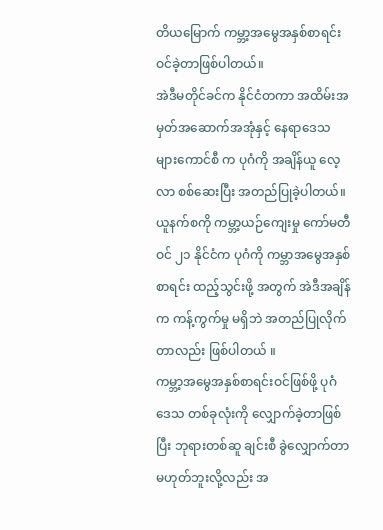တိယမြောက် ကမ္ဘာ့အမွေအနှစ်စာရင်းဝင်ခဲ့တာဖြစ်ပါတယ်။
အဲဒီမတိုင်ခင်က နိုင်ငံတကာ အထိမ်းအမှတ်အဆောက်အအုံနှင့် နေရာဒေသများကောင်စီ က ပုဂံကို အချိန်ယူ လေ့လာ စစ်ဆေးပြီး အတည်ပြုခဲ့ပါတယ်။
ယူနက်စကို ကမ္ဘာ့ယဉ်ကျေးမှု ကော်မတီဝင် ၂၁ နိုင်ငံက ပုဂံကို ကမ္ဘာအမွေအနှစ်စာရင်း ထည့်သွင်းဖို့ အတွက် အဲဒီအချိန်က ကန့်ကွက်မှု မရှိဘဲ အတည်ပြုလိုက်တာလည်း ဖြစ်ပါတယ် ။
ကမ္ဘာ့အမွေအနှစ်စာရင်းဝင်ဖြစ်ဖို့ ပုဂံဒေသ တစ်ခုလုံးကို လျှောက်ခဲ့တာဖြစ်ပြီး ဘုရားတစ်ဆူ ချင်းစီ ခွဲလျှောက်တာ မဟုတ်ဘူးလို့လည်း အ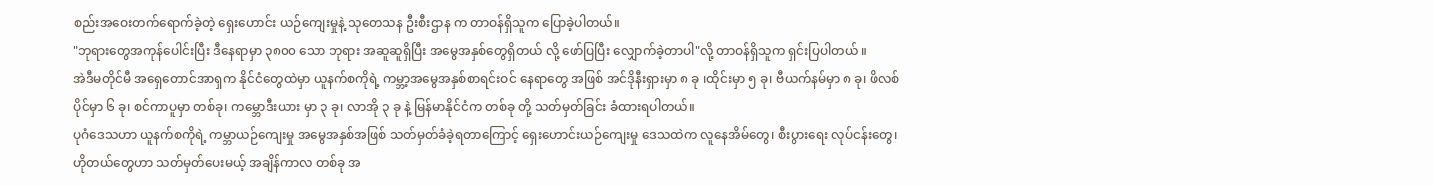စည်းအဝေးတက်ရောက်ခဲ့တဲ့ ရှေးဟောင်း ယဉ်ကျေးမှုနဲ့ သုတေသန ဦးစီးဌာန က တာဝန်ရှိသူက ပြောခဲ့ပါတယ်။
"ဘုရားတွေအကုန်ပေါင်းပြီး ဒီနေရာမှာ ၃၈၀၀ သော ဘုရား အဆူဆူရှိပြီး အမွေအနှစ်တွေရှိတယ် လို့ ဖော်ပြပြီး လျှောက်ခဲ့တာပါ"လို့ တာဝန်ရှိသူက ရှင်းပြပါတယ် ။
အဲဒီမတိုင်မီ အရှေတောင်အာရှက နိုင်ငံတွေထဲမှာ ယူနက်စကိုရဲ့ ကမ္ဘာ့အမွေအနှစ်စာရင်းဝင် နေရာတွေ အဖြစ် အင်ဒိုနီးရှားမှာ ၈ ခု ၊ထိုင်းမှာ ၅ ခု၊ ဗီယက်နမ်မှာ ၈ ခု၊ ဖိလစ်ပိုင်မှာ ၆ ခု၊ စင်ကာပူမှာ တစ်ခု၊ ကမ္ဘောဒီးယား မှာ ၃ ခု၊ လာအို ၃ ခု နဲ့ မြန်မာနိုင်ငံက တစ်ခု တို့ သတ်မှတ်ခြင်း ခံထားရပါတယ်။
ပုဂံဒေသဟာ ယူနက်စကိုရဲ့ ကမ္ဘာယဉ်ကျေးမှု အမွေအနှစ်အဖြစ် သတ်မှတ်ခံခဲ့ရတာကြောင့် ရှေးဟောင်းယဉ်ကျေးမှု ဒေသထဲက လူနေအိမ်တွေ၊ စီးပွားရေး လုပ်ငန်းတွေ၊ ဟိုတယ်တွေဟာ သတ်မှတ်ပေးမယ့် အချိန်ကာလ တစ်ခု အ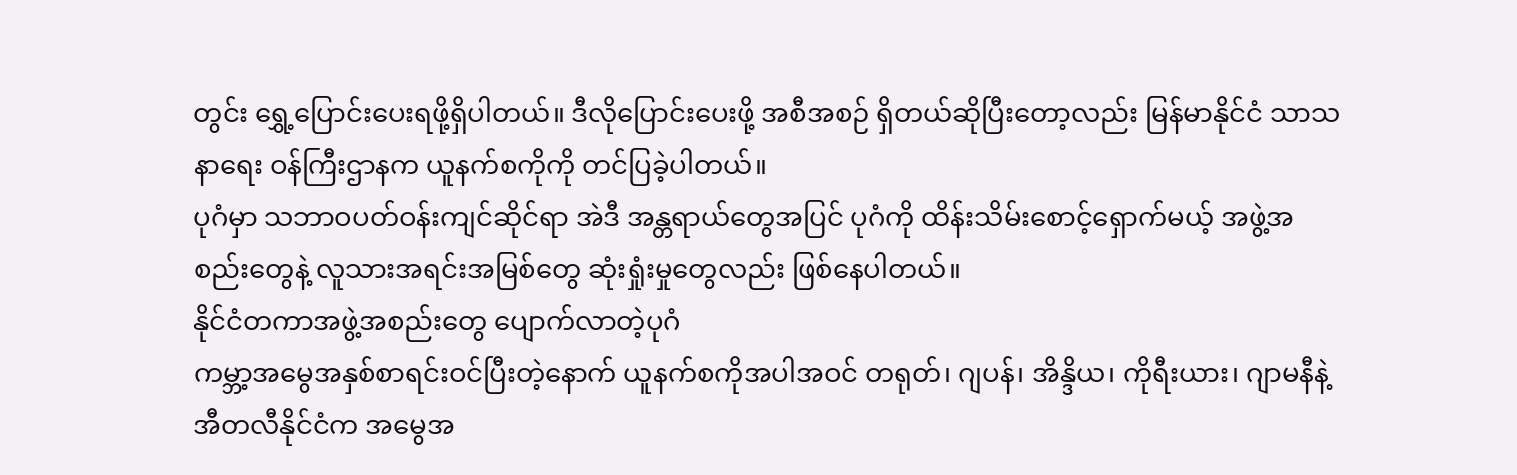တွင်း ရွှေ့ပြောင်းပေးရဖို့ရှိပါတယ်။ ဒီလိုပြောင်းပေးဖို့ အစီအစဉ် ရှိတယ်ဆိုပြီးတော့လည်း မြန်မာနိုင်ငံ သာသနာရေး ဝန်ကြီးဌာနက ယူနက်စကိုကို တင်ပြခဲ့ပါတယ်။
ပုဂံမှာ သဘာဝပတ်ဝန်းကျင်ဆိုင်ရာ အဲဒီ အန္တရာယ်တွေအပြင် ပုဂံကို ထိန်းသိမ်းစောင့်ရှောက်မယ့် အဖွဲ့အစည်းတွေနဲ့ လူသားအရင်းအမြစ်တွေ ဆုံးရှုံးမှုတွေလည်း ဖြစ်နေပါတယ်။
နိုင်ငံတကာအဖွဲ့အစည်းတွေ ပျောက်လာတဲ့ပုဂံ
ကမ္ဘာ့အမွေအနှစ်စာရင်းဝင်ပြီးတဲ့နောက် ယူနက်စကိုအပါအဝင် တရုတ်၊ ဂျပန်၊ အိန္ဒိယ၊ ကိုရီးယား၊ ဂျာမနီနဲ့ အီတလီနိုင်ငံက အမွေအ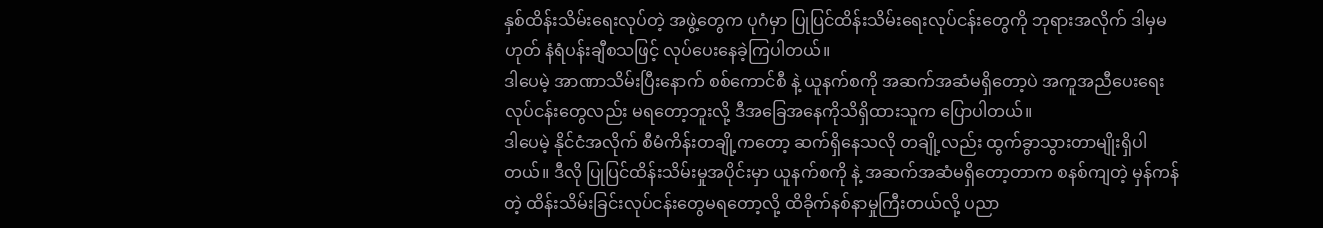နှစ်ထိန်းသိမ်းရေးလုပ်တဲ့ အဖွဲ့တွေက ပုဂံမှာ ပြုပြင်ထိန်းသိမ်းရေးလုပ်ငန်းတွေကို ဘုရားအလိုက် ဒါမှမဟုတ် နံရံပန်းချီစသဖြင့် လုပ်ပေးနေခဲ့ကြပါတယ်။
ဒါပေမဲ့ အာဏာသိမ်းပြီးနောက် စစ်ကောင်စီ နဲ့ ယူနက်စကို အဆက်အဆံမရှိတော့ပဲ အကူအညီပေးရေးလုပ်ငန်းတွေလည်း မရတော့ဘူးလို့ ဒီအခြေအနေကိုသိရှိထားသူက ပြောပါတယ်။
ဒါပေမဲ့ နိုင်ငံအလိုက် စီမံကိန်းတချို့ကတော့ ဆက်ရှိနေသလို တချို့လည်း ထွက်ခွာသွားတာမျိုးရှိပါတယ်။ ဒီလို ပြုပြင်ထိန်းသိမ်းမှုအပိုင်းမှာ ယူနက်စကို နဲ့ အဆက်အဆံမရှိတော့တာက စနစ်ကျတဲ့ မှန်ကန်တဲ့ ထိန်းသိမ်းခြင်းလုပ်ငန်းတွေမရတော့လို့ ထိခိုက်နစ်နာမှုကြီးတယ်လို့ ပညာ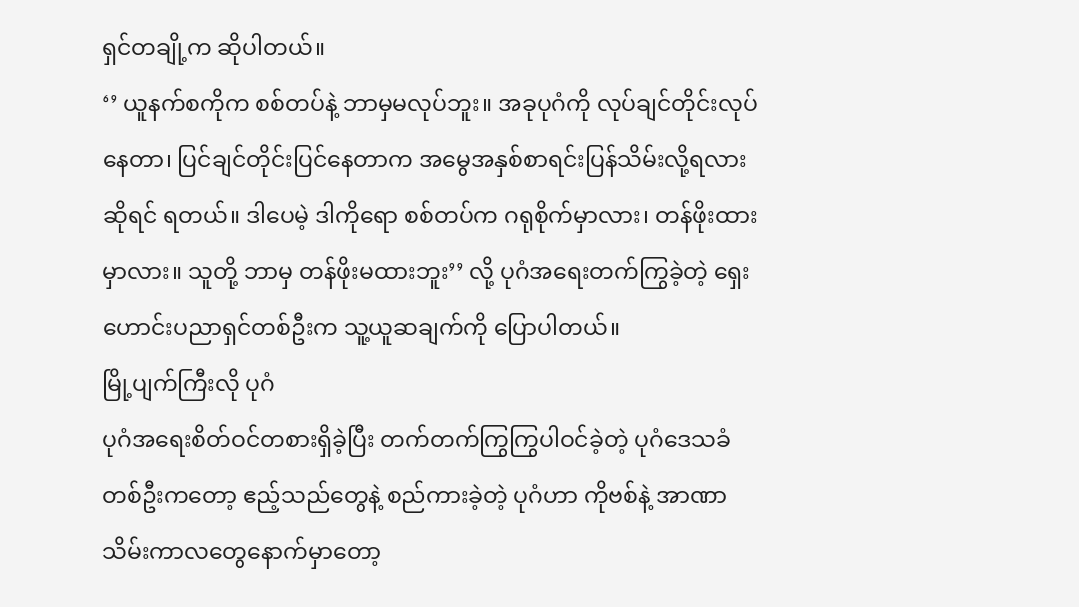ရှင်တချို့က ဆိုပါတယ်။
‘’ ယူနက်စကိုက စစ်တပ်နဲ့ ဘာမှမလုပ်ဘူး။ အခုပုဂံကို လုပ်ချင်တိုင်းလုပ်နေတာ၊ ပြင်ချင်တိုင်းပြင်နေတာက အမွေအနှစ်စာရင်းပြန်သိမ်းလို့ရလားဆိုရင် ရတယ်။ ဒါပေမဲ့ ဒါကိုရော စစ်တပ်က ဂရုစိုက်မှာလား၊ တန်ဖိုးထားမှာလား။ သူတို့ ဘာမှ တန်ဖိုးမထားဘူး’’ လို့ ပုဂံအရေးတက်ကြွခဲ့တဲ့ ရှေးဟောင်းပညာရှင်တစ်ဦးက သူ့ယူဆချက်ကို ပြောပါတယ်။
မြို့ပျက်ကြီးလို ပုဂံ
ပုဂံအရေးစိတ်ဝင်တစားရှိခဲ့ပြီး တက်တက်ကြွကြွပါဝင်ခဲ့တဲ့ ပုဂံဒေသခံတစ်ဦးကတော့ ဧည့်သည်တွေနဲ့ စည်ကားခဲ့တဲ့ ပုဂံဟာ ကိုဗစ်နဲ့ အာဏာသိမ်းကာလတွေနောက်မှာတော့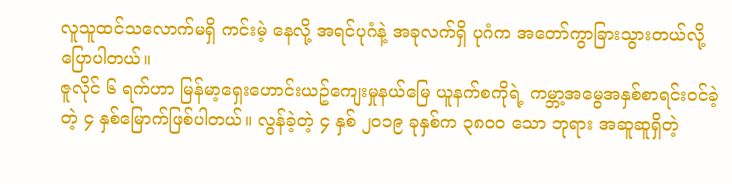လူသူထင်သလောက်မရှိ ကင်းမဲ့ နေလို့ အရင်ပုဂံနဲ့ အခုလက်ရှိ ပုဂံက အတော်ကွာခြားသွားတယ်လို့ ပြောပါတယ်။
ဇူလိုင် ၆ ရက်ဟာ မြန်မာ့ရှေးဟောင်းယဥ်ကျေးမှုနယ်မြေ ယူနက်စကိုရဲ့ ကမ္ဘာ့အမွေအနှစ်စာရင်းဝင်ခဲ့တဲ့ ၄ နှစ်မြောက်ဖြစ်ပါတယ်။ လွန်ခဲ့တဲ့ ၄ နှစ် ၂၀၁၉ ခုနှစ်က ၃၈၀၀ သော ဘုရား အဆူဆူရှိတဲ့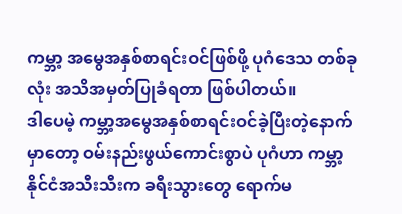ကမ္ဘာ့ အမွေအနှစ်စာရင်းဝင်ဖြစ်ဖို့ ပုဂံဒေသ တစ်ခုလုံး အသိအမှတ်ပြုခံရတာ ဖြစ်ပါတယ်။
ဒါပေမဲ့ ကမ္ဘာ့အမွေအနှစ်စာရင်းဝင်ခဲ့ပြီးတဲ့နောက်မှာတော့ ဝမ်းနည်းဖွယ်ကောင်းစွာပဲ ပုဂံဟာ ကမ္ဘာ့နိုင်ငံအသီးသီးက ခရီးသွားတွေ ရောက်မ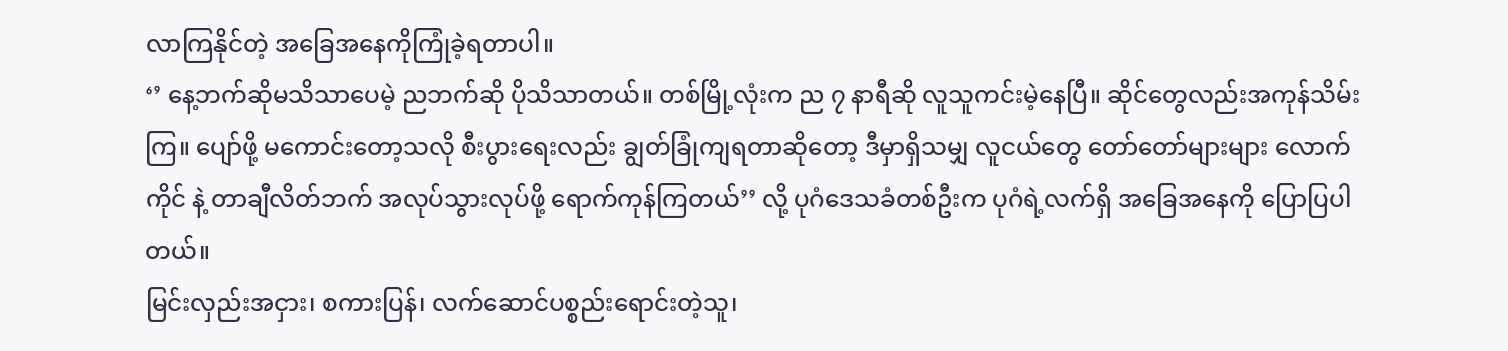လာကြနိုင်တဲ့ အခြေအနေကိုကြုံခဲ့ရတာပါ။
‘’ နေ့ဘက်ဆိုမသိသာပေမဲ့ ညဘက်ဆို ပိုသိသာတယ်။ တစ်မြို့လုံးက ည ၇ နာရီဆို လူသူကင်းမဲ့နေပြီ။ ဆိုင်တွေလည်းအကုန်သိမ်းကြ။ ပျော်ဖို့ မကောင်းတော့သလို စီးပွားရေးလည်း ချွတ်ခြုံကျရတာဆိုတော့ ဒီမှာရှိသမျှ လူငယ်တွေ တော်တော်များများ လောက်ကိုင် နဲ့ တာချီလိတ်ဘက် အလုပ်သွားလုပ်ဖို့ ရောက်ကုန်ကြတယ်’’ လို့ ပုဂံဒေသခံတစ်ဦးက ပုဂံရဲ့လက်ရှိ အခြေအနေကို ပြောပြပါတယ်။
မြင်းလှည်းအငှား၊ စကားပြန်၊ လက်ဆောင်ပစ္စည်းရောင်းတဲ့သူ၊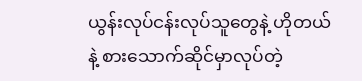ယွန်းလုပ်ငန်းလုပ်သူတွေနဲ့ ဟိုတယ် နဲ့ စားသောက်ဆိုင်မှာလုပ်တဲ့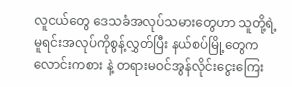လူငယ်တွေ ဒေသခံအလုပ်သမားတွေဟာ သူတို့ရဲ့ မူရင်းအလုပ်ကိုစွန့်လွှတ်ပြီး နယ်စပ်မြို့တွေက လောင်းကစား နဲ့ တရားမဝင်အွန်လိုင်းငွေးကြေး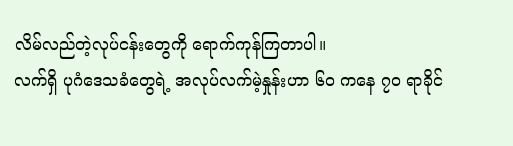လိမ်လည်တဲ့လုပ်ငန်းတွေကို ရောက်ကုန်ကြတာပါ။
လက်ရှိ ပုဂံဒေသခံတွေရဲ့ အလုပ်လက်မဲ့နှုန်းဟာ ၆၀ ကနေ ၇၀ ရာခိုင်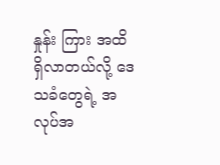နှုန်း ကြား အထိရှိလာတယ်လို့ ဒေသခံတွေရဲ့ အလုပ်အ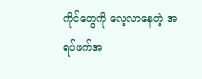ကိုင်တွေကို လေ့လာနေတဲ့ အရပ်ဖက်အ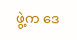ဖွဲ့က ဒေ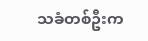သခံတစ်ဦးက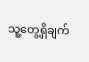သူ့တွေ့ရှိချက်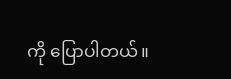ကို ပြောပါတယ်။